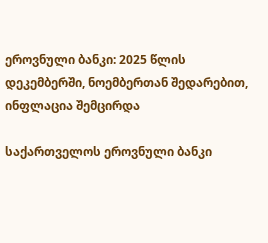ეროვნული ბანკი: 2025 წლის დეკემბერში, ნოემბერთან შედარებით, ინფლაცია შემცირდა

საქართველოს ეროვნული ბანკი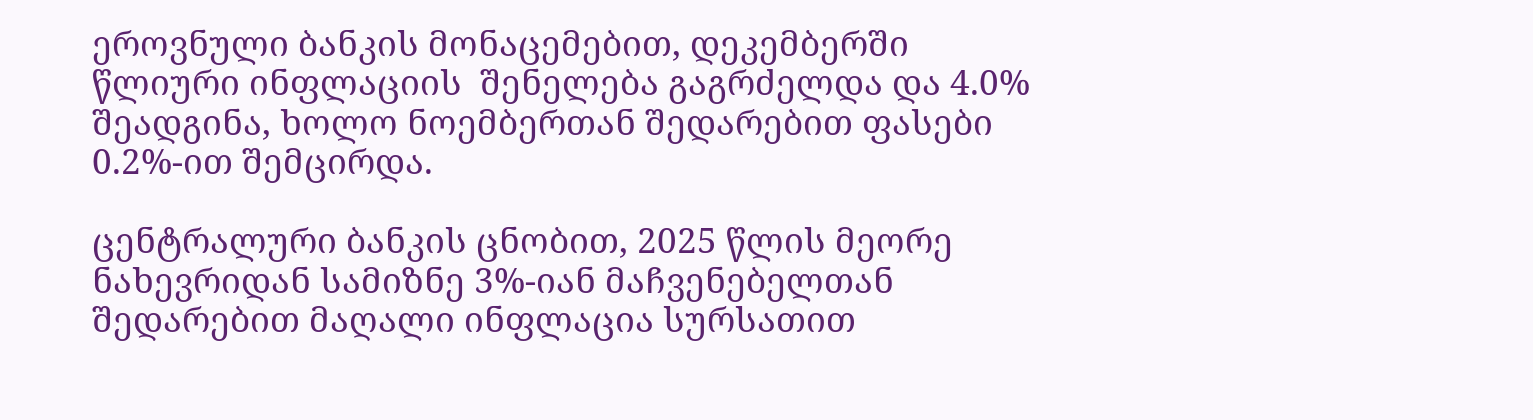ეროვნული ბანკის მონაცემებით, დეკემბერში წლიური ინფლაციის  შენელება გაგრძელდა და 4.0% შეადგინა, ხოლო ნოემბერთან შედარებით ფასები 0.2%-ით შემცირდა.

ცენტრალური ბანკის ცნობით, 2025 წლის მეორე ნახევრიდან სამიზნე 3%-იან მაჩვენებელთან შედარებით მაღალი ინფლაცია სურსათით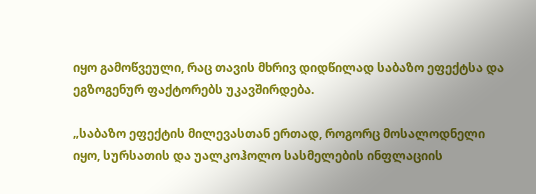იყო გამოწვეული, რაც თავის მხრივ დიდწილად საბაზო ეფექტსა და ეგზოგენურ ფაქტორებს უკავშირდება.

„საბაზო ეფექტის მილევასთან ერთად, როგორც მოსალოდნელი იყო, სურსათის და უალკოჰოლო სასმელების ინფლაციის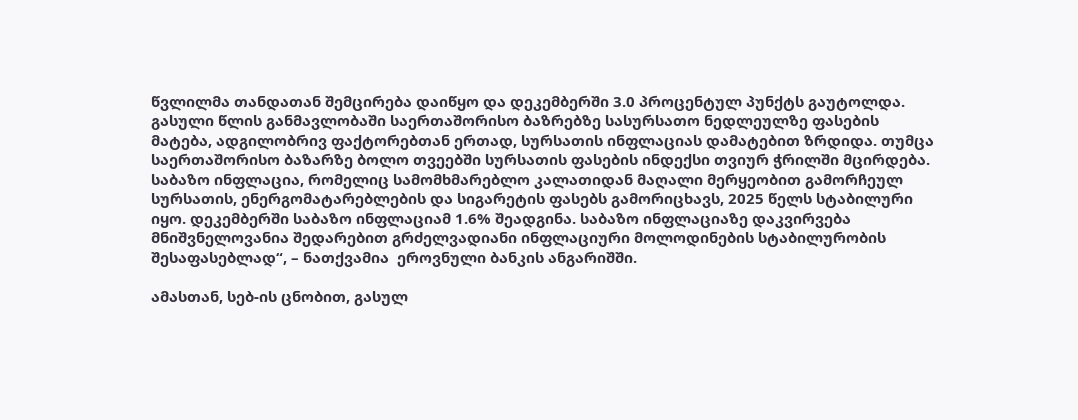წვლილმა თანდათან შემცირება დაიწყო და დეკემბერში 3.0 პროცენტულ პუნქტს გაუტოლდა. გასული წლის განმავლობაში საერთაშორისო ბაზრებზე სასურსათო ნედლეულზე ფასების მატება, ადგილობრივ ფაქტორებთან ერთად, სურსათის ინფლაციას დამატებით ზრდიდა. თუმცა საერთაშორისო ბაზარზე ბოლო თვეებში სურსათის ფასების ინდექსი თვიურ ჭრილში მცირდება. საბაზო ინფლაცია, რომელიც სამომხმარებლო კალათიდან მაღალი მერყეობით გამორჩეულ სურსათის, ენერგომატარებლების და სიგარეტის ფასებს გამორიცხავს, 2025 წელს სტაბილური იყო. დეკემბერში საბაზო ინფლაციამ 1.6% შეადგინა. საბაზო ინფლაციაზე დაკვირვება მნიშვნელოვანია შედარებით გრძელვადიანი ინფლაციური მოლოდინების სტაბილურობის შესაფასებლად“, – ნათქვამია  ეროვნული ბანკის ანგარიშში.

ამასთან, სებ-ის ცნობით, გასულ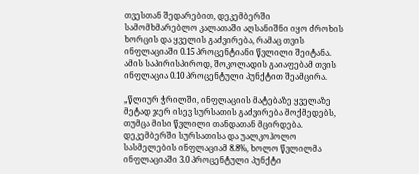თვესთან შედარებით, დეკემბერში სამომხმარებლო კალათაში აღსანიშნი იყო ძროხის ხორცის და ყველის გაძვირება, რამაც თვის ინფლაციაში 0.15 პროცენტიანი წვლილი შეიტანა. ამის საპირისპიროდ, შოკოლადის გაიაფებამ თვის ინფლაცია 0.10 პროცენტული პუნქტით შეამცირა.

„წლიურ ჭრილში, ინფლაციის მატებაზე ყველაზე მეტად ჯერ ისევ სურსათის გაძვირება მოქმედებს, თუმცა მისი წვლილი თანდათან მცირდება. დეკემბერში სურსათისა და უალკოჰოლო სასმელების ინფლაციამ 8.8%, ხოლო წვლილმა ინფლაციაში 3.0 პროცენტული პუნქტი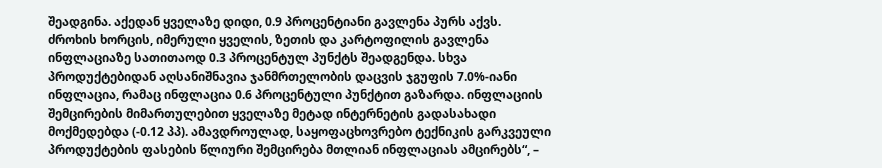შეადგინა. აქედან ყველაზე დიდი, 0.9 პროცენტიანი გავლენა პურს აქვს. ძროხის ხორცის, იმერული ყველის, ზეთის და კარტოფილის გავლენა ინფლაციაზე სათითაოდ 0.3 პროცენტულ პუნქტს შეადგენდა. სხვა პროდუქტებიდან აღსანიშნავია ჯანმრთელობის დაცვის ჯგუფის 7.0%-იანი ინფლაცია, რამაც ინფლაცია 0.6 პროცენტული პუნქტით გაზარდა. ინფლაციის შემცირების მიმართულებით ყველაზე მეტად ინტერნეტის გადასახადი მოქმედებდა (-0.12 პპ). ამავდროულად, საყოფაცხოვრებო ტექნიკის გარკვეული პროდუქტების ფასების წლიური შემცირება მთლიან ინფლაციას ამცირებს“, –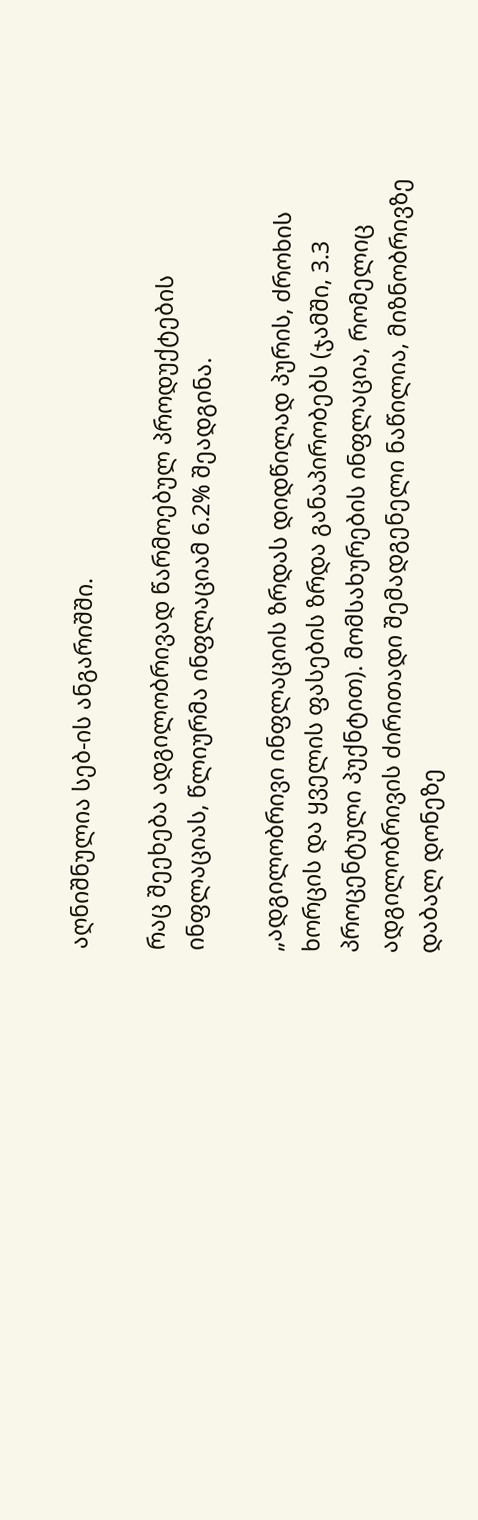აღნიშნულია სებ-ის ანგარიშში.

რაც შეეხება ადგილობრივად წარმოებულ პროდუქტების ინფლაციას, წლიურმა ინფლაციამ 6.2% შეადგინა.

„ადგილობრივი ინფლაციის ზრდას დიდწილად პურის, ძროხის ხორცის და ყველის ფასების ზრდა განაპირობებს (ჯამში, 3.3 პროცენტული პუქნტით). მომსახურების ინფლაცია, რომელიც ადგილობრივის ძირითადი შემადგენელი ნაწილია, მიზნობრივზე დაბალ დონეზე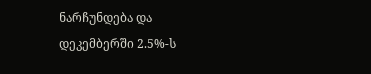ნარჩუნდება და დეკემბერში 2.5%-ს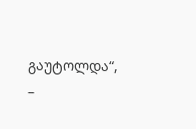გაუტოლდა“, –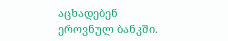აცხადებენ ეროვნულ ბანკში.